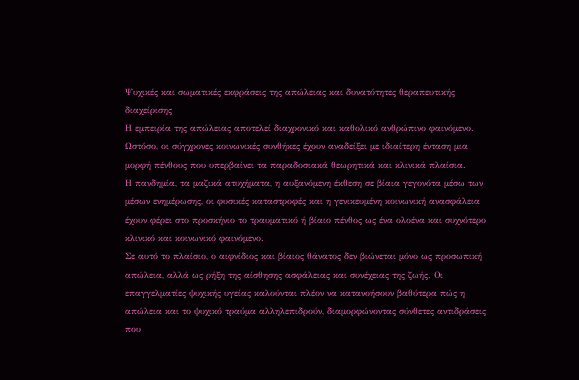Ψυχικές και σωματικές εκφράσεις της απώλειας και δυνατότητες θεραπευτικής διαχείρισης
Η εμπειρία της απώλειας αποτελεί διαχρονικό και καθολικό ανθρώπινο φαινόμενο. Ωστόσο, οι σύγχρονες κοινωνικές συνθήκες έχουν αναδείξει με ιδιαίτερη ένταση μια μορφή πένθους που υπερβαίνει τα παραδοσιακά θεωρητικά και κλινικά πλαίσια.
Η πανδημία, τα μαζικά ατυχήματα, η αυξανόμενη έκθεση σε βίαια γεγονότα μέσω των μέσων ενημέρωσης, οι φυσικές καταστροφές και η γενικευμένη κοινωνική ανασφάλεια έχουν φέρει στο προσκήνιο το τραυματικό ή βίαιο πένθος ως ένα ολοένα και συχνότερο κλινικό και κοινωνικό φαινόμενο.
Σε αυτό το πλαίσιο, ο αιφνίδιος και βίαιος θάνατος δεν βιώνεται μόνο ως προσωπική απώλεια, αλλά ως ρήξη της αίσθησης ασφάλειας και συνέχειας της ζωής. Οι επαγγελματίες ψυχικής υγείας καλούνται πλέον να κατανοήσουν βαθύτερα πώς η απώλεια και το ψυχικό τραύμα αλληλεπιδρούν, διαμορφώνοντας σύνθετες αντιδράσεις που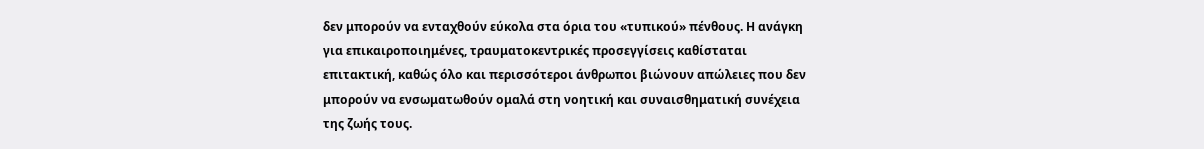δεν μπορούν να ενταχθούν εύκολα στα όρια του «τυπικού» πένθους. Η ανάγκη για επικαιροποιημένες, τραυματοκεντρικές προσεγγίσεις καθίσταται επιτακτική, καθώς όλο και περισσότεροι άνθρωποι βιώνουν απώλειες που δεν μπορούν να ενσωματωθούν ομαλά στη νοητική και συναισθηματική συνέχεια της ζωής τους.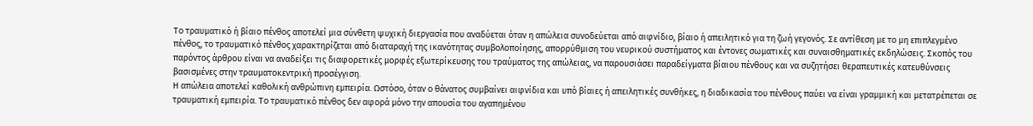Το τραυματικό ή βίαιο πένθος αποτελεί μια σύνθετη ψυχική διεργασία που αναδύεται όταν η απώλεια συνοδεύεται από αιφνίδιο, βίαιο ή απειλητικό για τη ζωή γεγονός. Σε αντίθεση με το μη επιπλεγμένο πένθος, το τραυματικό πένθος χαρακτηρίζεται από διαταραχή της ικανότητας συμβολοποίησης, απορρύθμιση του νευρικού συστήματος και έντονες σωματικές και συναισθηματικές εκδηλώσεις. Σκοπός του παρόντος άρθρου είναι να αναδείξει τις διαφορετικές μορφές εξωτερίκευσης του τραύματος της απώλειας, να παρουσιάσει παραδείγματα βίαιου πένθους και να συζητήσει θεραπευτικές κατευθύνσεις βασισμένες στην τραυματοκεντρική προσέγγιση.
Η απώλεια αποτελεί καθολική ανθρώπινη εμπειρία. Ωστόσο, όταν ο θάνατος συμβαίνει αιφνίδια και υπό βίαιες ή απειλητικές συνθήκες, η διαδικασία του πένθους παύει να είναι γραμμική και μετατρέπεται σε τραυματική εμπειρία. Το τραυματικό πένθος δεν αφορά μόνο την απουσία του αγαπημένου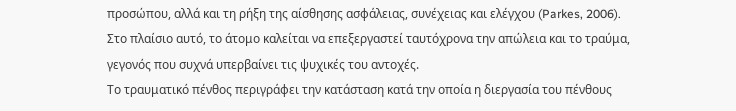προσώπου, αλλά και τη ρήξη της αίσθησης ασφάλειας, συνέχειας και ελέγχου (Parkes, 2006).
Στο πλαίσιο αυτό, το άτομο καλείται να επεξεργαστεί ταυτόχρονα την απώλεια και το τραύμα, γεγονός που συχνά υπερβαίνει τις ψυχικές του αντοχές.
Το τραυματικό πένθος περιγράφει την κατάσταση κατά την οποία η διεργασία του πένθους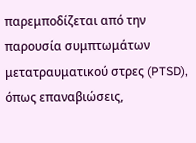παρεμποδίζεται από την παρουσία συμπτωμάτων μετατραυματικού στρες (PTSD), όπως επαναβιώσεις,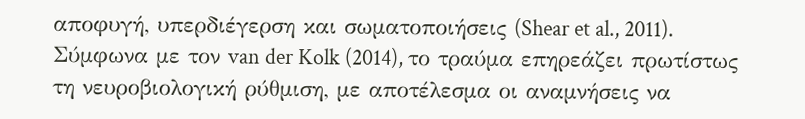αποφυγή, υπερδιέγερση και σωματοποιήσεις (Shear et al., 2011). Σύμφωνα με τον van der Kolk (2014), το τραύμα επηρεάζει πρωτίστως τη νευροβιολογική ρύθμιση, με αποτέλεσμα οι αναμνήσεις να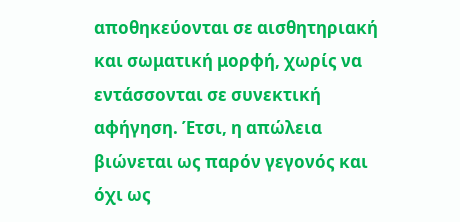αποθηκεύονται σε αισθητηριακή και σωματική μορφή, χωρίς να εντάσσονται σε συνεκτική αφήγηση. Έτσι, η απώλεια βιώνεται ως παρόν γεγονός και όχι ως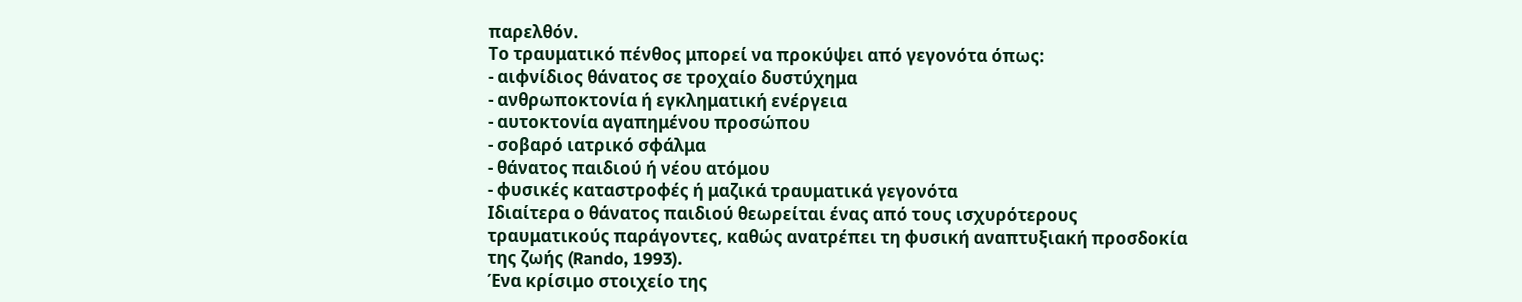παρελθόν.
Το τραυματικό πένθος μπορεί να προκύψει από γεγονότα όπως:
- αιφνίδιος θάνατος σε τροχαίο δυστύχημα
- ανθρωποκτονία ή εγκληματική ενέργεια
- αυτοκτονία αγαπημένου προσώπου
- σοβαρό ιατρικό σφάλμα
- θάνατος παιδιού ή νέου ατόμου
- φυσικές καταστροφές ή μαζικά τραυματικά γεγονότα
Ιδιαίτερα ο θάνατος παιδιού θεωρείται ένας από τους ισχυρότερους τραυματικούς παράγοντες, καθώς ανατρέπει τη φυσική αναπτυξιακή προσδοκία της ζωής (Rando, 1993).
Ένα κρίσιμο στοιχείο της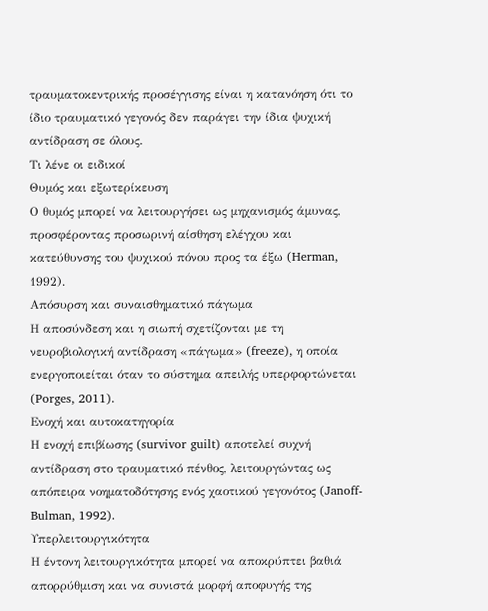τραυματοκεντρικής προσέγγισης είναι η κατανόηση ότι το ίδιο τραυματικό γεγονός δεν παράγει την ίδια ψυχική αντίδραση σε όλους.
Τι λένε οι ειδικοί
Θυμός και εξωτερίκευση
Ο θυμός μπορεί να λειτουργήσει ως μηχανισμός άμυνας, προσφέροντας προσωρινή αίσθηση ελέγχου και κατεύθυνσης του ψυχικού πόνου προς τα έξω (Herman, 1992).
Απόσυρση και συναισθηματικό πάγωμα
Η αποσύνδεση και η σιωπή σχετίζονται με τη νευροβιολογική αντίδραση «πάγωμα» (freeze), η οποία ενεργοποιείται όταν το σύστημα απειλής υπερφορτώνεται (Porges, 2011).
Ενοχή και αυτοκατηγορία
Η ενοχή επιβίωσης (survivor guilt) αποτελεί συχνή αντίδραση στο τραυματικό πένθος, λειτουργώντας ως απόπειρα νοηματοδότησης ενός χαοτικού γεγονότος (Janoff-Bulman, 1992).
Υπερλειτουργικότητα
Η έντονη λειτουργικότητα μπορεί να αποκρύπτει βαθιά απορρύθμιση και να συνιστά μορφή αποφυγής της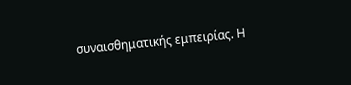συναισθηματικής εμπειρίας. Η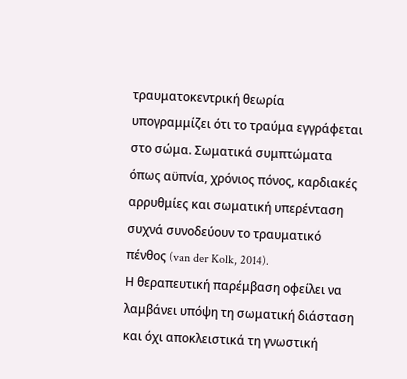τραυματοκεντρική θεωρία υπογραμμίζει ότι το τραύμα εγγράφεται στο σώμα. Σωματικά συμπτώματα όπως αϋπνία, χρόνιος πόνος, καρδιακές αρρυθμίες και σωματική υπερένταση συχνά συνοδεύουν το τραυματικό πένθος (van der Kolk, 2014).
Η θεραπευτική παρέμβαση οφείλει να λαμβάνει υπόψη τη σωματική διάσταση και όχι αποκλειστικά τη γνωστική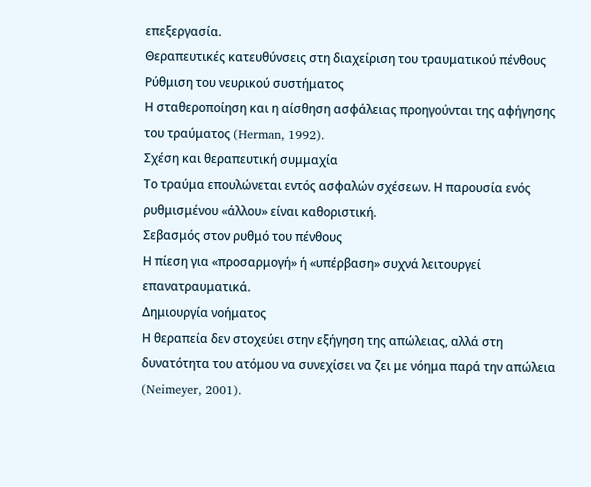επεξεργασία.
Θεραπευτικές κατευθύνσεις στη διαχείριση του τραυματικού πένθους
Ρύθμιση του νευρικού συστήματος
Η σταθεροποίηση και η αίσθηση ασφάλειας προηγούνται της αφήγησης του τραύματος (Herman, 1992).
Σχέση και θεραπευτική συμμαχία
Το τραύμα επουλώνεται εντός ασφαλών σχέσεων. Η παρουσία ενός ρυθμισμένου «άλλου» είναι καθοριστική.
Σεβασμός στον ρυθμό του πένθους
Η πίεση για «προσαρμογή» ή «υπέρβαση» συχνά λειτουργεί επανατραυματικά.
Δημιουργία νοήματος
Η θεραπεία δεν στοχεύει στην εξήγηση της απώλειας, αλλά στη δυνατότητα του ατόμου να συνεχίσει να ζει με νόημα παρά την απώλεια (Neimeyer, 2001).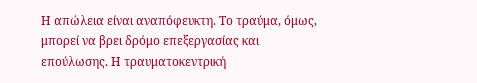Η απώλεια είναι αναπόφευκτη. Το τραύμα, όμως, μπορεί να βρει δρόμο επεξεργασίας και επούλωσης. Η τραυματοκεντρική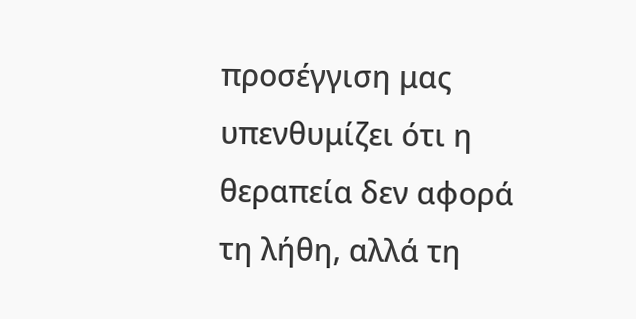προσέγγιση μας υπενθυμίζει ότι η θεραπεία δεν αφορά τη λήθη, αλλά τη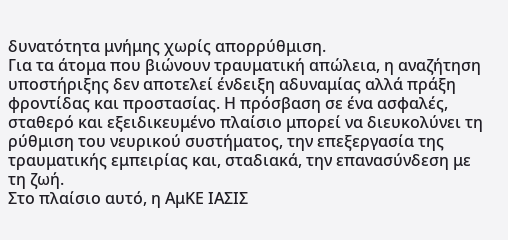δυνατότητα μνήμης χωρίς απορρύθμιση.
Για τα άτομα που βιώνουν τραυματική απώλεια, η αναζήτηση υποστήριξης δεν αποτελεί ένδειξη αδυναμίας αλλά πράξη φροντίδας και προστασίας. Η πρόσβαση σε ένα ασφαλές, σταθερό και εξειδικευμένο πλαίσιο μπορεί να διευκολύνει τη ρύθμιση του νευρικού συστήματος, την επεξεργασία της τραυματικής εμπειρίας και, σταδιακά, την επανασύνδεση με τη ζωή.
Στο πλαίσιο αυτό, η ΑμΚΕ ΙΑΣΙΣ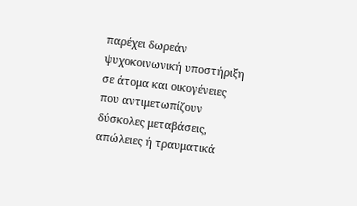παρέχει δωρεάν ψυχοκοινωνική υποστήριξη σε άτομα και οικογένειες που αντιμετωπίζουν δύσκολες μεταβάσεις, απώλειες ή τραυματικά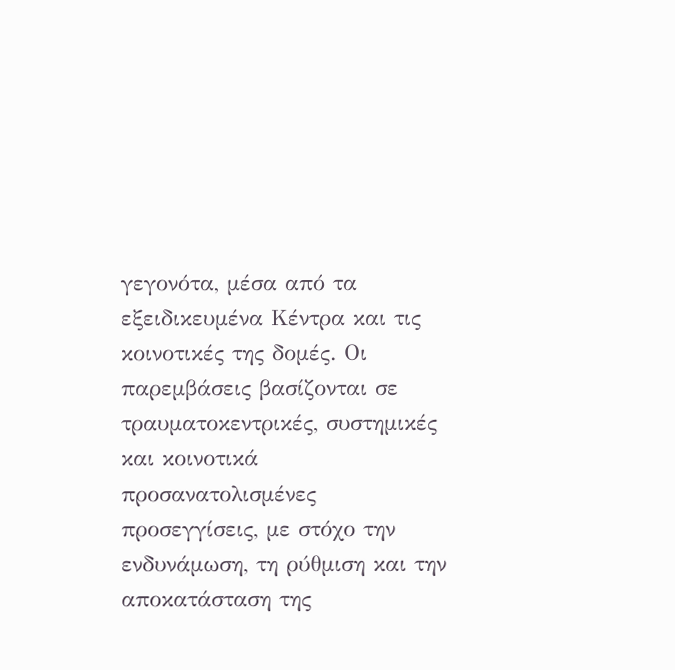γεγονότα, μέσα από τα εξειδικευμένα Κέντρα και τις κοινοτικές της δομές. Οι παρεμβάσεις βασίζονται σε τραυματοκεντρικές, συστημικές και κοινοτικά προσανατολισμένες προσεγγίσεις, με στόχο την ενδυνάμωση, τη ρύθμιση και την αποκατάσταση της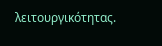λειτουργικότητας.